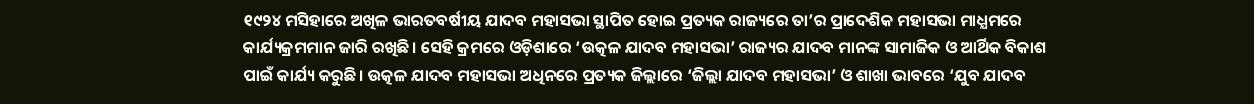୧୯୨୪ ମସିହାରେ ଅଖିଳ ଭାରତବର୍ଷୀୟ ଯାଦବ ମହାସଭା ସ୍ଥାପିତ ହୋଇ ପ୍ରତ୍ୟକ ରାଜ୍ୟରେ ତା’ର ପ୍ରାଦେଶିକ ମହାସଭା ମାଧ୍ଯମରେ କାର୍ଯ୍ୟକ୍ରମମାନ ଜାରି ରଖିଛି। ସେହି କ୍ରମରେ ଓଡ଼ିଶାରେ ‘ଉତ୍କଳ ଯାଦବ ମହାସଭା’ ରାଜ୍ୟର ଯାଦବ ମାନଙ୍କ ସାମାଜିକ ଓ ଆର୍ଥିକ ବିକାଶ ପାଇଁ କାର୍ଯ୍ୟ କରୁଛି। ଉତ୍କଳ ଯାଦବ ମହାସଭା ଅଧିନରେ ପ୍ରତ୍ୟକ ଜିଲ୍ଲାରେ ‘ଜିଲ୍ଲା ଯାଦବ ମହାସଭା’ ଓ ଶାଖା ଭାବରେ ‘ଯୁବ ଯାଦବ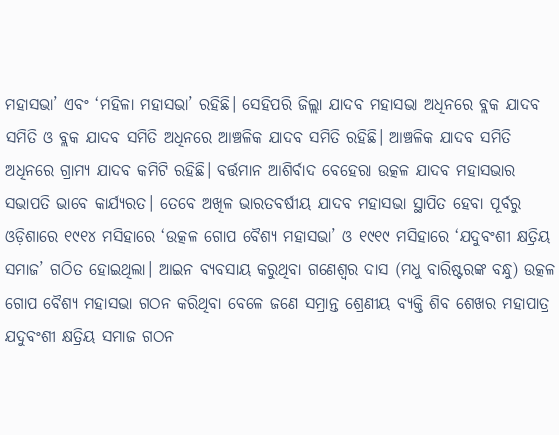ମହାସଭା’ ଏବଂ ‘ମହିଳା ମହାସଭା’ ରହିଛି। ସେହିପରି ଜିଲ୍ଲା ଯାଦବ ମହାସଭା ଅଧିନରେ ବ୍ଲକ ଯାଦବ ସମିତି ଓ ବ୍ଲକ ଯାଦବ ସମିତି ଅଧିନରେ ଆଞ୍ଚଳିକ ଯାଦବ ସମିତି ରହିଛି। ଆଞ୍ଚଳିକ ଯାଦବ ସମିତି ଅଧିନରେ ଗ୍ରାମ୍ୟ ଯାଦବ କମିଟି ରହିଛି। ବର୍ତ୍ତମାନ ଆଶିର୍ବାଦ ବେହେରା ଉତ୍କଳ ଯାଦବ ମହାସଭାର ସଭାପତି ଭାବେ କାର୍ଯ୍ୟରତ। ତେବେ ଅଖିଳ ଭାରତବର୍ଷୀୟ ଯାଦବ ମହାସଭା ସ୍ଥାପିତ ହେବା ପୂର୍ବରୁ ଓଡ଼ିଶାରେ ୧୯୧୪ ମସିହାରେ ‘ଉତ୍କଳ ଗୋପ ବୈଶ୍ୟ ମହାସଭା’ ଓ ୧୯୧୯ ମସିହାରେ ‘ଯଦୁବଂଶୀ କ୍ଷତ୍ରିୟ ସମାଜ’ ଗଠିତ ହୋଇଥିଲା। ଆଇନ ବ୍ୟବସାୟ କରୁଥିବା ଗଣେଶ୍ୱର ଦାସ (ମଧୁ ବାରିଷ୍ଟରଙ୍କ ବନ୍ଧୁ) ଉତ୍କଳ ଗୋପ ବୈଶ୍ୟ ମହାସଭା ଗଠନ କରିଥିବା ବେଳେ ଜଣେ ସମ୍ରାନ୍ତ ଶ୍ରେଣୀୟ ବ୍ୟକ୍ତି ଶିବ ଶେଖର ମହାପାତ୍ର ଯଦୁବଂଶୀ କ୍ଷତ୍ରିୟ ସମାଜ ଗଠନ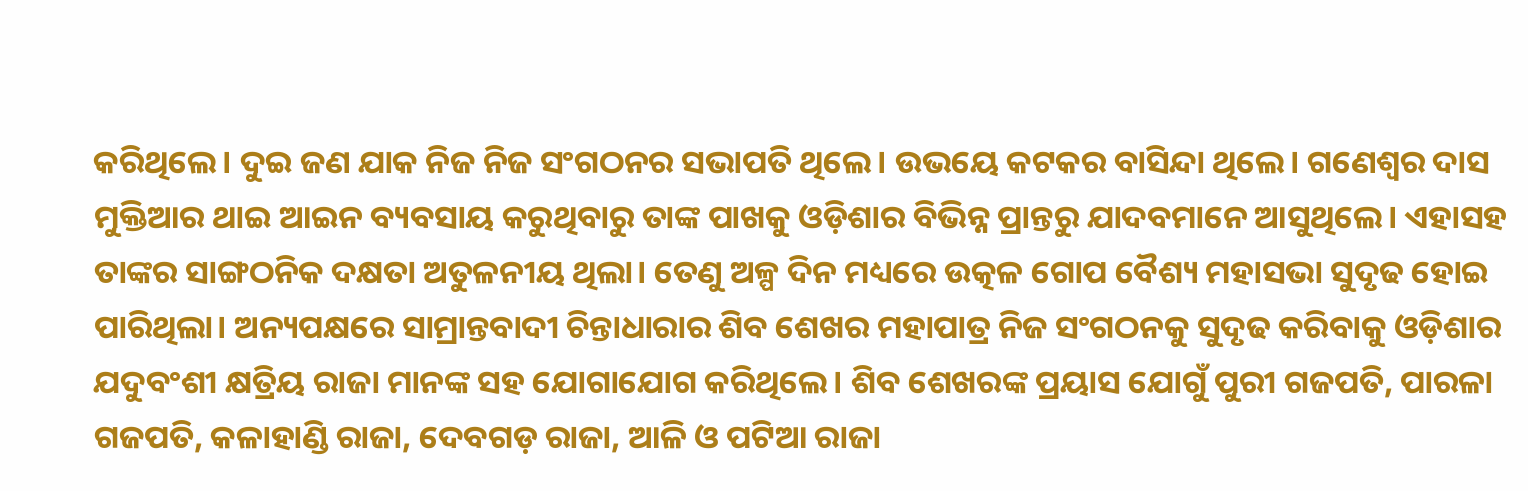କରିଥିଲେ। ଦୁଇ ଜଣ ଯାକ ନିଜ ନିଜ ସଂଗଠନର ସଭାପତି ଥିଲେ। ଉଭୟେ କଟକର ବାସିନ୍ଦା ଥିଲେ। ଗଣେଶ୍ବର ଦାସ ମୁକ୍ତିଆର ଥାଇ ଆଇନ ବ୍ୟବସାୟ କରୁଥିବାରୁ ତାଙ୍କ ପାଖକୁ ଓଡ଼ିଶାର ବିଭିନ୍ନ ପ୍ରାନ୍ତରୁ ଯାଦବମାନେ ଆସୁଥିଲେ। ଏହାସହ ତାଙ୍କର ସାଙ୍ଗଠନିକ ଦକ୍ଷତା ଅତୁଳନୀୟ ଥିଲା। ତେଣୁ ଅଳ୍ପ ଦିନ ମଧ୍ୟରେ ଉତ୍କଳ ଗୋପ ବୈଶ୍ୟ ମହାସଭା ସୁଦୃଢ ହୋଇ ପାରିଥିଲା। ଅନ୍ୟପକ୍ଷରେ ସାମ୍ରାନ୍ତବାଦୀ ଚିନ୍ତାଧାରାର ଶିବ ଶେଖର ମହାପାତ୍ର ନିଜ ସଂଗଠନକୁ ସୁଦୃଢ କରିବାକୁ ଓଡ଼ିଶାର ଯଦୁବଂଶୀ କ୍ଷତ୍ରିୟ ରାଜା ମାନଙ୍କ ସହ ଯୋଗାଯୋଗ କରିଥିଲେ। ଶିବ ଶେଖରଙ୍କ ପ୍ରୟାସ ଯୋଗୁଁ ପୁରୀ ଗଜପତି, ପାରଳା ଗଜପତି, କଳାହାଣ୍ଡି ରାଜା, ଦେବଗଡ଼ ରାଜା, ଆଳି ଓ ପଟିଆ ରାଜା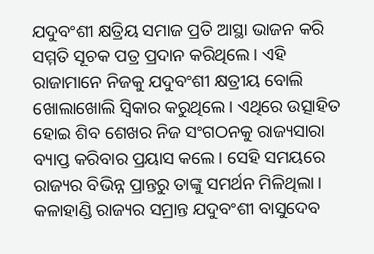ଯଦୁବଂଶୀ କ୍ଷତ୍ରିୟ ସମାଜ ପ୍ରତି ଆସ୍ଥା ଭାଜନ କରି ସମ୍ମତି ସୂଚକ ପତ୍ର ପ୍ରଦାନ କରିଥିଲେ। ଏହି ରାଜାମାନେ ନିଜକୁ ଯଦୁବଂଶୀ କ୍ଷତ୍ରୀୟ ବୋଲି ଖୋଲାଖୋଲି ସ୍ବିକାର କରୁଥିଲେ। ଏଥିରେ ଉତ୍ସାହିତ ହୋଇ ଶିବ ଶେଖର ନିଜ ସଂଗଠନକୁ ରାଜ୍ୟସାରା ବ୍ୟାପ୍ତ କରିବାର ପ୍ରୟାସ କଲେ। ସେହି ସମୟରେ ରାଜ୍ୟର ବିଭିନ୍ନ ପ୍ରାନ୍ତରୁ ତାଙ୍କୁ ସମର୍ଥନ ମିଳିଥିଲା। କଳାହାଣ୍ଡି ରାଜ୍ୟର ସମ୍ରାନ୍ତ ଯଦୁବଂଶୀ ବାସୁଦେବ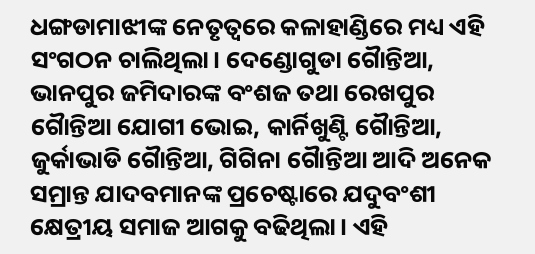ଧଙ୍ଗଡାମାଝୀଙ୍କ ନେତୃତ୍ୱରେ କଳାହାଣ୍ଡିରେ ମଧ୍ୟ ଏହି ସଂଗଠନ ଚାଲିଥିଲା। ଦେଣ୍ଡୋଗୁଡା ଗୈାନ୍ତିଆ, ଭାନପୁର ଜମିଦାରଙ୍କ ବଂଶଜ ତଥା ରେଖପୁର ଗୈାନ୍ତିଆ ଯୋଗୀ ଭୋଇ, କାର୍ନିଖୁଣ୍ଟି ଗୈାନ୍ତିଆ, ଜୁର୍କାଭାଡି ଗୈାନ୍ତିଆ, ଗିଗିନା ଗୈାନ୍ତିଆ ଆଦି ଅନେକ ସମ୍ରାନ୍ତ ଯାଦବମାନଙ୍କ ପ୍ରଚେଷ୍ଟାରେ ଯଦୁବଂଶୀ କ୍ଷେତ୍ରୀୟ ସମାଜ ଆଗକୁ ବଢିଥିଲା। ଏହି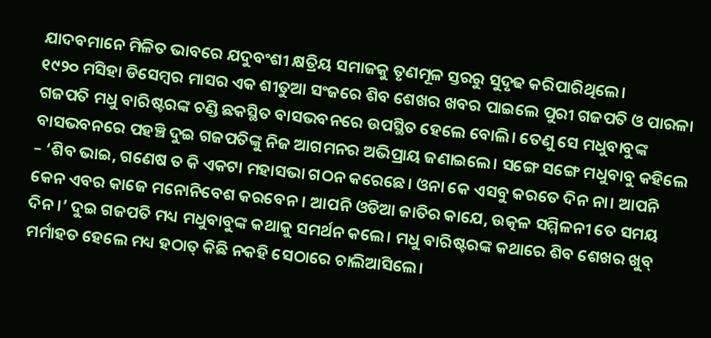ଯାଦବମାନେ ମିଳିତ ଭାବରେ ଯଦୁବଂଶୀ କ୍ଷତ୍ରିୟ ସମାଜକୁ ତୃଣମୂଳ ସ୍ତରରୁ ସୁଦୃଢ କରିପାରିଥିଲେ।
୧୯୨୦ ମସିହା ଡିସେମ୍ବର ମାସର ଏକ ଶୀତୁଆ ସଂଜରେ ଶିବ ଶେଖର ଖବର ପାଇଲେ ପୁରୀ ଗଜପତି ଓ ପାରଳା ଗଜପତି ମଧୁ ବାରିଷ୍ଟରଙ୍କ ଚଣ୍ଡି ଛକସ୍ଥିତ ବାସଭବନରେ ଉପସ୍ଥିତ ହେଲେ ବୋଲି। ତେଣୁ ସେ ମଧୁବାବୁଙ୍କ ବାସଭବନରେ ପହଞ୍ଚି ଦୁଇ ଗଜପତିଙ୍କୁ ନିଜ ଆଗମନର ଅଭିପ୍ରାୟ ଜଣାଇଲେ। ସଙ୍ଗେ ସଙ୍ଗେ ମଧୁବାବୁ କହିଲେ – ‘ଶିବ ଭାଇ, ଗଣେଷ ତ କି ଏକଟା ମହାସଭା ଗଠନ କରେଛେ। ଓନା କେ ଏସବୁ କରତେ ଦିନ ନା। ଆପନି କେନ ଏବର କାଜେ ମନୋନିବେଶ କରବେନ। ଆପନି ଓଡିଆ ଜାତିର କାଯେ, ଉତ୍କଳ ସମ୍ମିଳନୀ ତେ ସମୟ ଦିନ।’ ଦୁଇ ଗଜପତି ମଧ୍ୟ ମଧୁବାବୁଙ୍କ କଥାକୁ ସମର୍ଥନ କଲେ। ମଧୁ ବାରିଷ୍ଟରଙ୍କ କଥାରେ ଶିବ ଶେଖର ଖୁବ୍ ମର୍ମାହତ ହେଲେ ମଧ୍ୟ ହଠାତ୍ କିଛି ନକହି ସେଠାରେ ଚାଲିଆସିଲେ।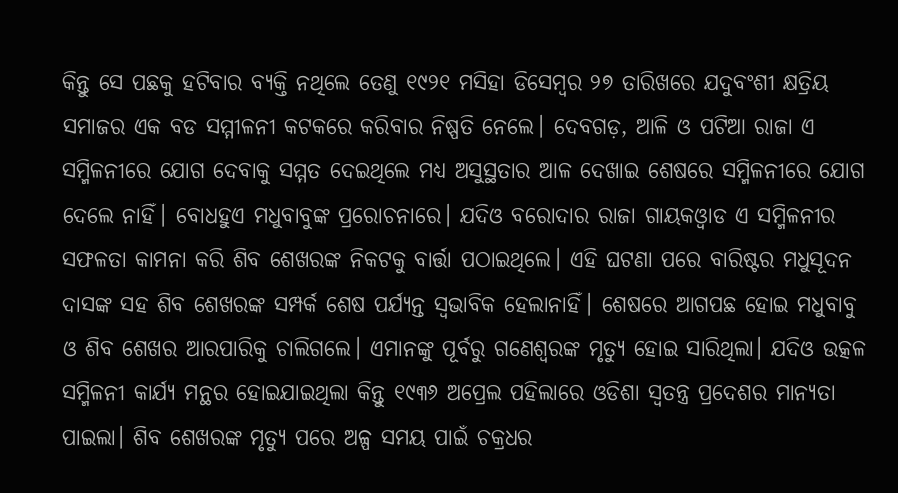କିନ୍ତୁ ସେ ପଛକୁ ହଟିବାର ବ୍ୟକ୍ତି ନଥିଲେ ତେଣୁ ୧୯୨୧ ମସିହା ଡିସେମ୍ବର ୨୭ ତାରିଖରେ ଯଦୁବଂଶୀ କ୍ଷତ୍ରିୟ ସମାଜର ଏକ ବଡ ସମ୍ମୀଳନୀ କଟକରେ କରିବାର ନିଷ୍ପତି ନେଲେ। ଦେବଗଡ଼, ଆଳି ଓ ପଟିଆ ରାଜା ଏ ସମ୍ମିଳନୀରେ ଯୋଗ ଦେବାକୁ ସମ୍ମତ ଦେଇଥିଲେ ମଧ୍ୟ ଅସୁସ୍ଥତାର ଆଳ ଦେଖାଇ ଶେଷରେ ସମ୍ମିଳନୀରେ ଯୋଗ ଦେଲେ ନାହିଁ। ବୋଧହୁଏ ମଧୁବାବୁଙ୍କ ପ୍ରରୋଚନାରେ। ଯଦିଓ ବରୋଦାର ରାଜା ଗାୟକଓ୍ବାଡ ଏ ସମ୍ମିଳନୀର ସଫଳତା କାମନା କରି ଶିବ ଶେଖରଙ୍କ ନିକଟକୁ ବାର୍ତ୍ତା ପଠାଇଥିଲେ। ଏହି ଘଟଣା ପରେ ବାରିଷ୍ଟର ମଧୁସୂଦନ ଦାସଙ୍କ ସହ ଶିବ ଶେଖରଙ୍କ ସମ୍ପର୍କ ଶେଷ ପର୍ଯ୍ୟନ୍ତ ସ୍ବଭାବିକ ହେଲାନାହିଁ। ଶେଷରେ ଆଗପଛ ହୋଇ ମଧୁବାବୁ ଓ ଶିବ ଶେଖର ଆରପାରିକୁ ଚାଲିଗଲେ। ଏମାନଙ୍କୁ ପୂର୍ବରୁ ଗଣେଶ୍ବରଙ୍କ ମୃତ୍ୟୁ ହୋଇ ସାରିଥିଲା। ଯଦିଓ ଉତ୍କଳ ସମ୍ମିଳନୀ କାର୍ଯ୍ୟ ମନ୍ଥର ହୋଇଯାଇଥିଲା କିନ୍ତୁ ୧୯୩୬ ଅପ୍ରେଲ ପହିଲାରେ ଓଡିଶା ସ୍ବତନ୍ତ୍ର ପ୍ରଦେଶର ମାନ୍ୟତା ପାଇଲା। ଶିବ ଶେଖରଙ୍କ ମୃତ୍ୟୁ ପରେ ଅଳ୍ପ ସମୟ ପାଇଁ ଚକ୍ରଧର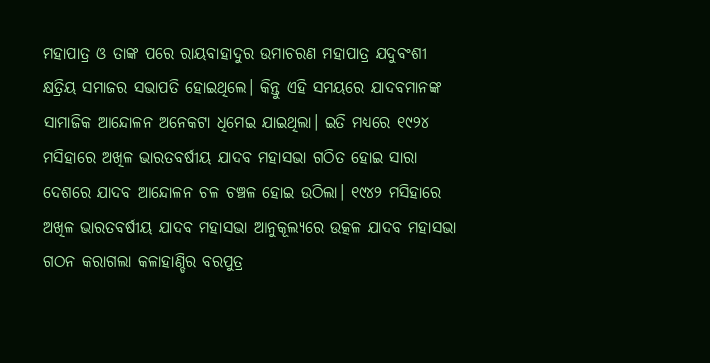ମହାପାତ୍ର ଓ ତାଙ୍କ ପରେ ରାୟବାହାଦୁର ଉମାଚରଣ ମହାପାତ୍ର ଯଦୁବଂଶୀ କ୍ଷତ୍ରିୟ ସମାଜର ସଭାପତି ହୋଇଥିଲେ। କିନ୍ତୁ ଏହି ସମୟରେ ଯାଦବମାନଙ୍କ ସାମାଜିକ ଆନ୍ଦୋଳନ ଅନେକଟା ଧିମେଇ ଯାଇଥିଲା। ଇତି ମଧ୍ୟରେ ୧୯୨୪ ମସିହାରେ ଅଖିଳ ଭାରତବର୍ଷୀୟ ଯାଦବ ମହାସଭା ଗଠିତ ହୋଇ ସାରା ଦେଶରେ ଯାଦବ ଆନ୍ଦୋଳନ ଚଳ ଚଞ୍ଚଳ ହୋଇ ଉଠିଲା। ୧୯୪୨ ମସିହାରେ ଅଖିଳ ଭାରତବର୍ଷୀୟ ଯାଦବ ମହାସଭା ଆନୁକୂଲ୍ୟରେ ଉତ୍କଳ ଯାଦବ ମହାସଭା ଗଠନ କରାଗଲା କଳାହାଣ୍ଡିର ବରପୁତ୍ର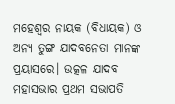ମହେଶ୍ବର ନାୟକ (ବିଧାୟକ) ଓ ଅନ୍ୟ ତୁଙ୍ଗ ଯାଦବନେତା ମାନଙ୍କ ପ୍ରୟାସରେ। ଉତ୍କଳ ଯାଦବ ମହାସଭାର ପ୍ରଥମ ସଭାପତି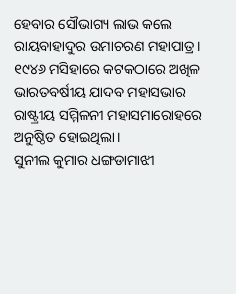ହେବାର ସୌଭାଗ୍ୟ ଲାଭ କଲେ ରାୟବାହାଦୁର ଉମାଚରଣ ମହାପାତ୍ର। ୧୯୪୬ ମସିହାରେ କଟକଠାରେ ଅଖିଳ ଭାରତବର୍ଷୀୟ ଯାଦବ ମହାସଭାର ରାଷ୍ଟ୍ରୀୟ ସମ୍ମିଳନୀ ମହାସମାରୋହରେ ଅନୁଷ୍ଠିତ ହୋଇଥିଲା।
ସୁନୀଲ କୁମାର ଧଙ୍ଗଡାମାଝୀ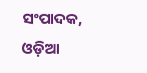ସଂପାଦକ, ଓଡ଼ିଆ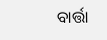ବାର୍ତ୍ତା